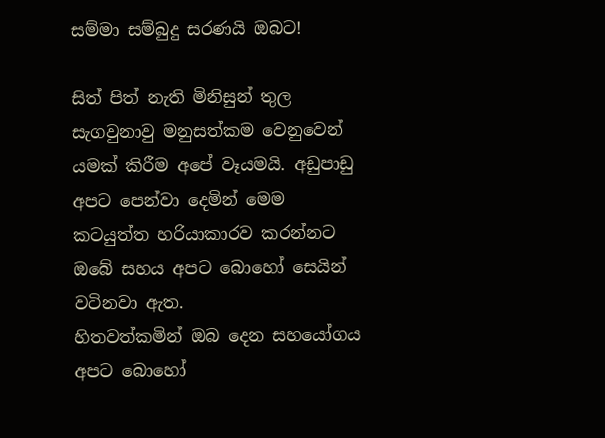සම්මා සම්බුදු සරණයි ඔබට!

සිත් පිත් නැති මිනිසුන් තුල සැගවුනාවු මනුසත්කම වෙනුවෙන් යමක් කිරීම අපේ වෑයමයි. අඩුපාඩු අපට පෙන්වා දෙමින් මෙ‍ම කටයුත්ත හරියාකාරව කරන්නට ඔබේ සහය අපට බොහෝ සෙයින් වටිනවා ඇත.
හිතවත්කමින් ඔබ දෙන සහයෝගය අපට බොහෝ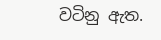වටිනු ඇත.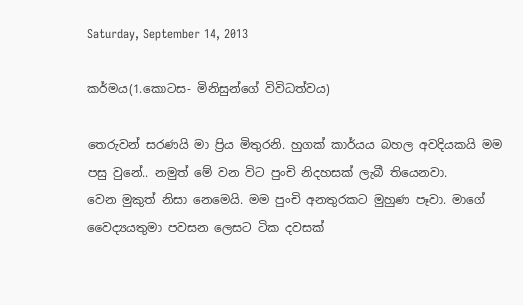Saturday, September 14, 2013

කර්මය(1.කොටස- මිනිසුන්ගේ විවිධත්වය)

තෙරුවන් සරණයි මා ප්‍රිය මිතුරනි. හුගක් කාර්යය බහල අවදියකයි මම පසු වුනේ.. නමුත් මේ වන විට පුංචි නිදහසක් ලැබී තියෙනවා.
වෙන මුකුත් නිසා නෙමෙයි. මම පුංචි අනතුරකට මුහුණ පෑවා. මාගේ වෛද්‍යයතුමා පවසන ලෙසට ටික දවසක්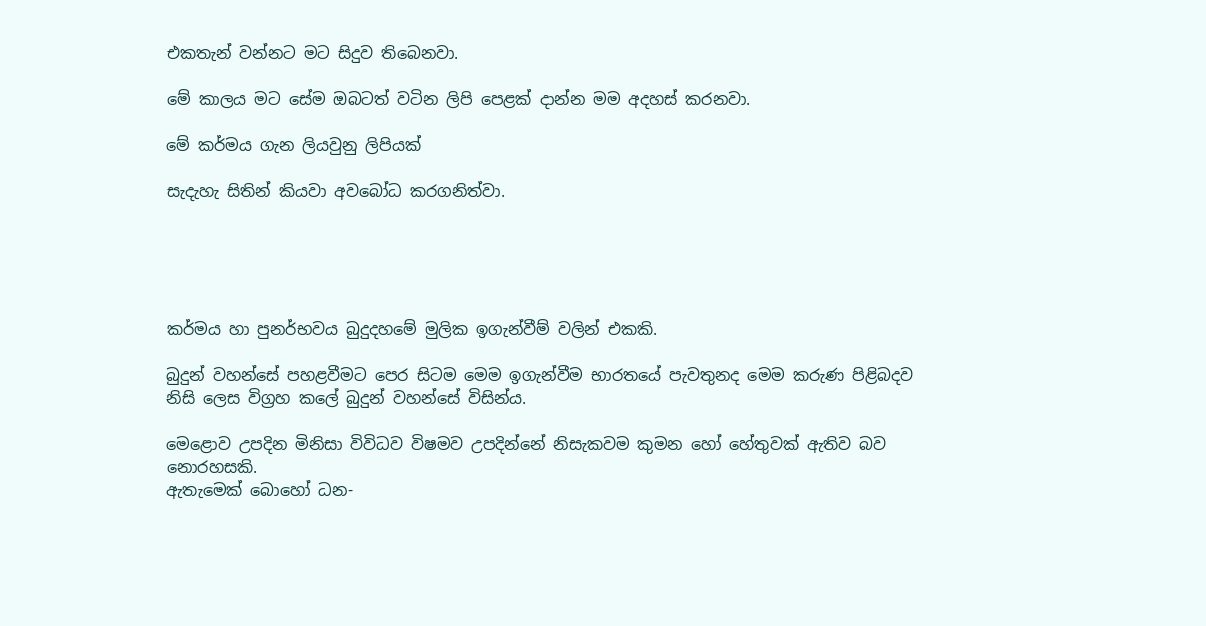එකතැන් වන්නට මට සිදුව තිබෙනවා.

මේ කාලය මට සේම ඔබටත් වටින ලිපි පෙළක් දාන්න මම අදහස් කරනවා.

මේ කර්මය ගැන ලියවුනු ලිපියක්

සැදැහැ සිතින් කියවා අවබෝධ කරගනිත්වා.





කර්මය හා පුනර්භවය බුදුදහමේ මුලික ඉගැන්වීම් වලින් එකකි.

බුදුන් වහන්සේ පහළවීමට පෙර සිටම මෙම ඉගැන්වීම භාරතයේ පැවතුනද මෙම කරුණ පිළිබදව නිසි ලෙස විග්‍රහ කලේ බුදුන් වහන්සේ විසින්ය.

මෙළොව උපදින මිනිසා විවිධව විෂමව උපදින්නේ නිසැකවම කුමන හෝ හේතුවක් ඇතිව බව නොරහසකි.
ඇතැමෙක් බොහෝ ධන-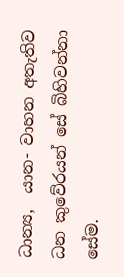ධාන්‍ය,  යාන- වාහන අතැතිව ධන කුවේරයන් සේ බිහිවන්නා සේම.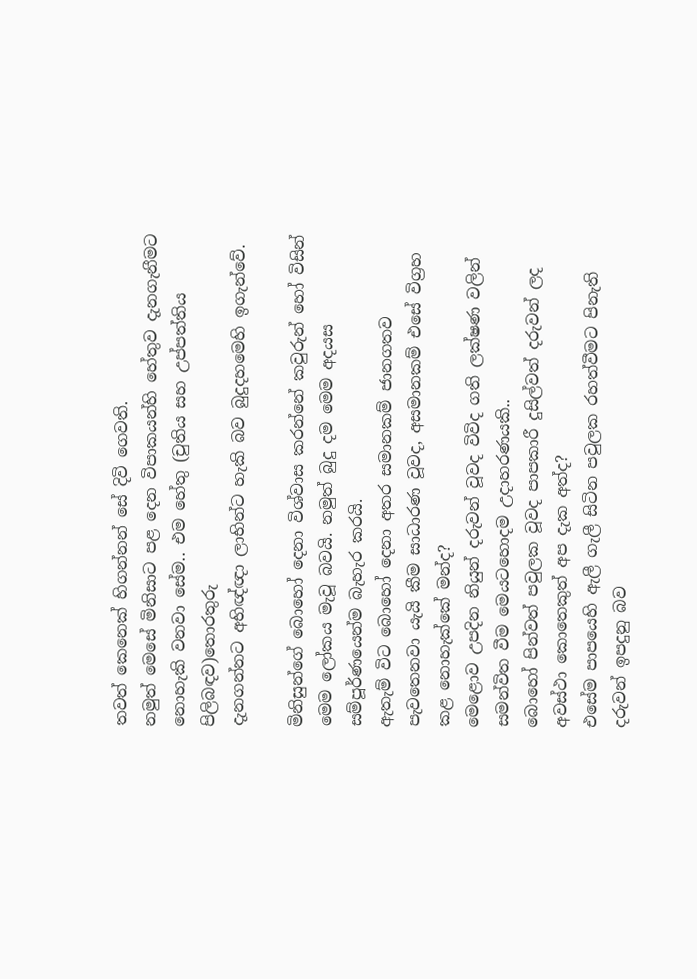තවත් කෙනෙක් හිගන්නන් සේ දිවි ගෙවති.
නමුත් මෙසේ මිනිසාට පළ දෙන විපාකයන්හි හේතුව දැනගැනීමට නොහැකි වනවා සේම.. එම හේතු (චුතිය සහ උප්පත්තිය පිලිබඳව)තොරතුරු
දැනගන්නට අභිඥ්ඥා ලාභින්ට හැකි බව බුදුදහමෙහි ඉගැන්වේ.

මිනිසුන්ගේ බොහෝ දෙනා විශ්වාස කරන්නේ කවුරුන් හෝ විසින් මෙම ලෝකය මැවූ බවයි. නමුත් බුදු දම මෙම අදයස සම්පූර්ණයෙන්ම බැහැර කරයි.
ඇතැම් විට බොහෝ දෙනා අතර සමානකම් ජානගතව පැවතෙනවා යැයි කීම සාධාරණ වූවද, අසමානකම් එසේ විග්‍රහ කළ නොහැක්කේ මන්ද?
මෙළොව උපදින නියුන් දරුවන් වූවද විවිද ගති ලක්ෂණ වලින් සමන්විත වීම මෙයටහොදම උදාහරණයකි..
බොහෝ පින්වත් පවුලක වූවද පාපකාරී දුසිල්වත් දරුවන් ලද අවස්ථා කොතෙකුත් අප දැක අත්ද?
එසේම පාපයෙහි ඇලී ගැලී සිටින පවුලක රහත්වීමට පිනැති දරුවන් ඉපදුනු බව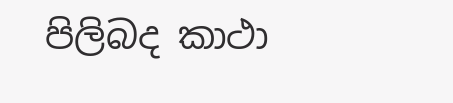පිලිබද කාථා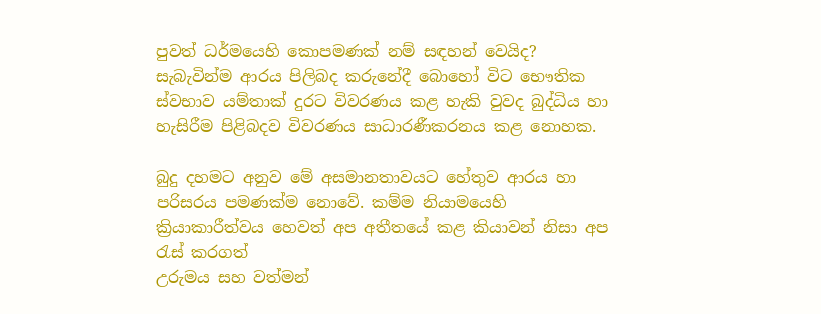පුවත් ධර්මයෙහි කොපමණක් නම් සඳහන් වෙයිද?
සැබැවින්ම ආරය පිලිබද කරුනේදී බො‍හෝ විට භෞතික ස්වභාව යම්තාක් දුරට විවරණය කළ හැකි වුවද බුද්ධිය හා හැසිරීම පිළිබදව විවරණය සාධාරණීකරනය කළ නොහක.

බුදු දහමට අනුව මේ අසමානතාවයට හේතුව ආරය හා පරිසරය පමණක්ම නොවේ. කම්ම නියාමයෙහි ක්‍රියාකාරීත්වය හෙවත් අප අතීතයේ කළ කියාවන් නිසා අප රැස් කරගත්
උරුමය සහ වත්මන්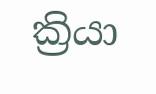ක්‍රියා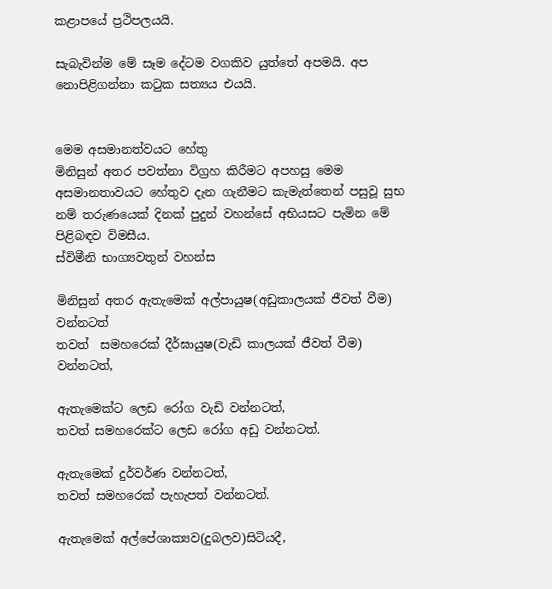කළාපයේ ප්‍රථිපලයයි.

සැබැවින්ම මේ සෑම දේටම වගකිව යුත්තේ අපමයි. අප නොපිළිගන්නා කටුක සත්‍යය එයයි.


මෙම අසමානත්වයට හේතු
මිනිසුන් අතර පවත්නා විග්‍රහ කිරීමට අපහසු මෙම අසමානතාවයට හේතුව දැන ගැනීමට කැමැත්තෙන් පසුවූ සුභ නම් තරුණයෙක් දිනක් පුදුන් වහන්සේ අභියසට පැමින මේ පිළිබඳව විමසීය.
ස්විමීනි භාග්‍යවතුන් වහන්ස

මිනිසුන් අතර ඇතැමෙක් අල්පායුෂ(අඩුකාලයක් ජීවත් වීම) වන්නටත්
තවත්  සමහරෙක් දීර්ඝායුෂ(වැඩි කාලයක් ජීවත් වීම) වන්නටත්,

ඇතැමෙක්ට ලෙඩ රෝග වැඩි වන්නටත්,
තවත් සමහරෙක්ට ලෙඩ රෝග අඩු වන්නටත්.

ඇතැමෙක් දුර්වර්ණ වන්නටත්,
තවත් සමහරෙක් පැහැපත් වන්නටත්.

ඇතැමෙක් අල්පේශාක්‍යව(දුබලව)සිටියදී,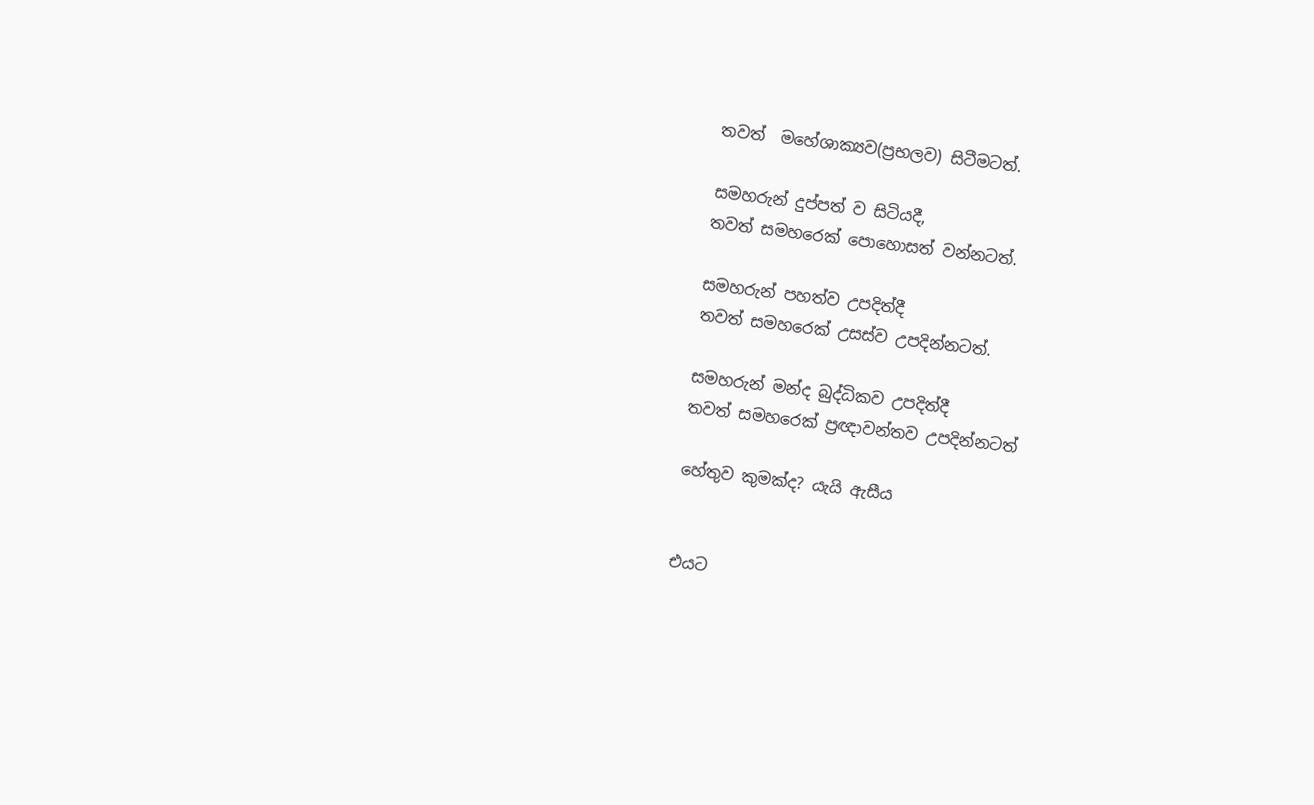තවත්  මහේශාක්‍යව(ප්‍රභලව) සිටීමටත්.

සමහරුන් දුප්පත් ව සිටියදී,
තවත් සමහරෙක් පොහොසත් වන්නටත්.

සමහරුන් පහත්ව උපදිත්දී
තවත් සමහරෙක් උසස්ව උපදින්නටත්.

සමහරුන් මන්ද බුද්ධිකව උපදිත්දී
තවත් සමහරෙක් ප්‍රඥාවන්තව උපදින්නටත්

හේතුව කුමක්ද? යැයි ඇසීය


එයට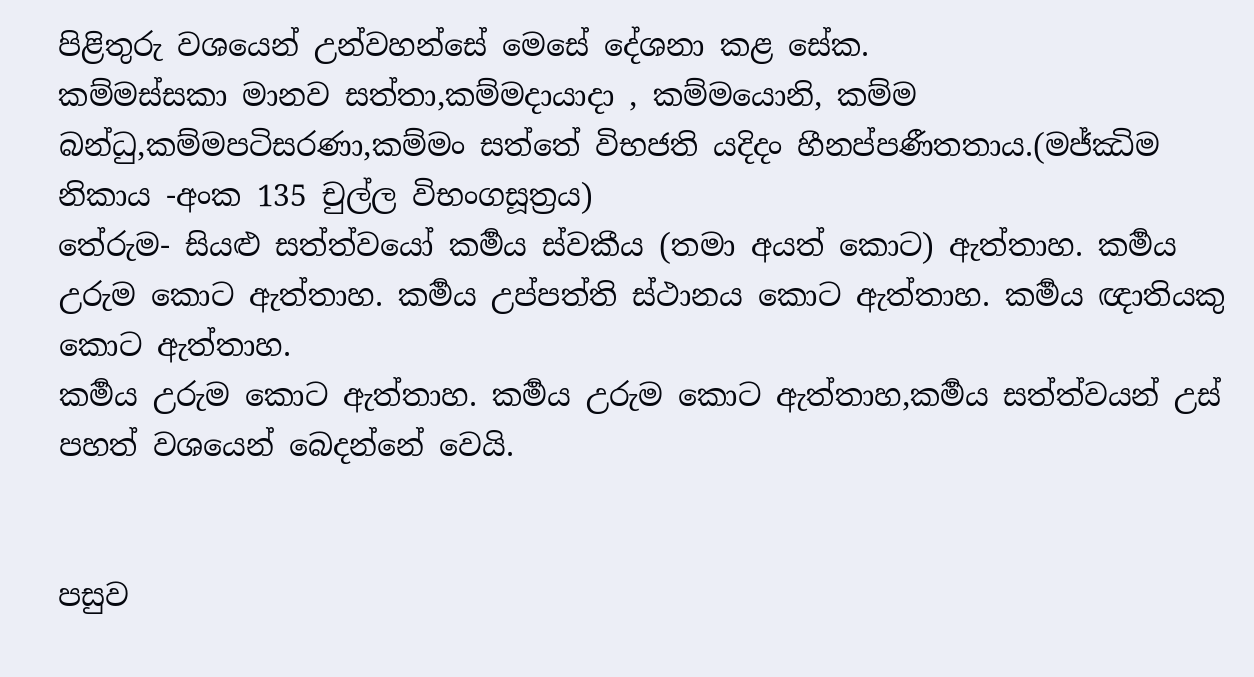පිළිතුරු වශයෙන් උන්වහන්සේ මෙසේ දේශනා කළ සේක.
කම්මස්සකා මානව සත්තා,කම්මදායාදා , කම්මයොනි, කම්ම බන්ධු,කම්මපටිසරණා,කම්මං සත්තේ විභජති යදිදං හීනප්පණීතතාය.(මජ්ඣිම නිකාය -අංක 135 චුල්ල විභංගසූත්‍රය)
තේරුම- සියළු සත්ත්වයෝ කර්‍මය ස්වකීය (තමා අයත් කොට) ඇත්තාහ. කර්‍මය උරුම කොට ඇත්තාහ. කර්‍මය උප්පත්ති ස්ථානය කොට ඇත්තාහ. කර්‍මය ඥාතියකු කොට ඇත්තාහ.
කර්‍මය උරුම කොට ඇත්තාහ. කර්‍මය උරුම කොට ඇත්තාහ,කර්‍මය සත්ත්වයන් උස් පහත් වශයෙන් බෙදන්නේ වෙයි.


පසුව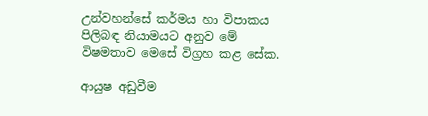උන්වහන්සේ කර්මය හා විපාකය පිලිබඳ නියාමයට අනුව මේ විෂමතාව මෙසේ විග්‍රහ කළ සේක.

ආයුෂ අඩුවීම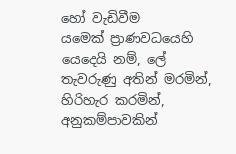හෝ වැඩිවීම
යමෙක් ප්‍රාණවධයෙහි යෙදෙයි නම්, ලේ තැවරුණු අතින් මරමින්, හිරිහැර කරමින්, අනුකම්පාවකින්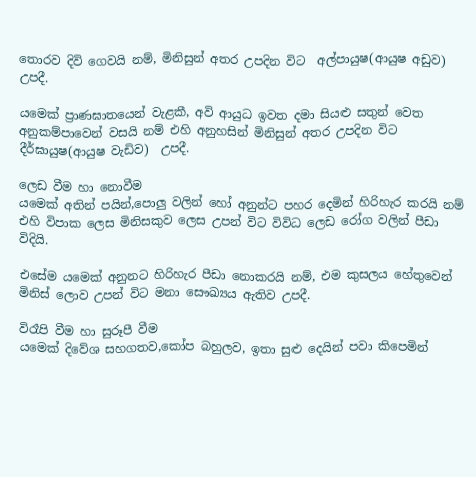තොරව දිවි ගෙවයි නම්, මිනිසුන් අතර උපදින විට  අල්පායුෂ(ආයුෂ අඩුව)  උපදී.

යමෙක් ප්‍රාණඝාතයෙන් වැළකී, අවි ආයුධ ඉවත දමා සියළු සතුන් වෙත අනුකම්පාවෙන් වසයි නම් එහි අනුහසින් මිනිසුන් අතර උපදින විට  දීර්ඝායුෂ(ආයුෂ වැඩිව)  උපදී.

ලෙඩ වීම හා නොවීම
යමෙක් අතින් පයින්,පොලු වලින් හෝ අනුන්ට පහර දෙමින් හිරිහැර කරයි නම් එහි විපාක ලෙස මිනිසකුව ලෙස උපන් විට විවිධ ලෙඩ රෝග වලින් පීඩා විදියි.

එසේම යමෙක් අනුනට හිරිහැර පීඩා නොකරයි නම්, එම කුසලය හේතුවෙන් මිනිස් ලොව උපන් විට මනා සෞඛ්‍යය ඇතිව උපදී.

විරෑපි වීම හා සුරූපී වීම
යමෙක් දිවේශ සහගතව,කෝප බහුලව, ඉතා සුළු දෙයින් පවා කිපෙමින්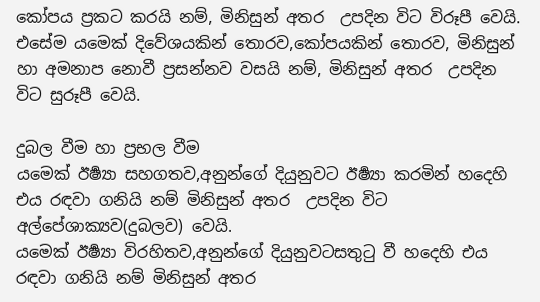කෝපය ප්‍රකට කරයි නම්, මිනිසුන් අතර  උපදින විට විරූපී වෙයි.
එසේම යමෙක් දිවේශයකින් තොරව,කෝපයකින් තොරව, මිනිසුන් හා අමනාප නොවී ප්‍රසන්නව වසයි නම්, මිනිසුන් අතර  උපදින විට සුරූපී වෙයි.

දුබල වීම හා ප්‍රභල වීම
යමෙක් ඊර්‍ෂ්‍යා සහගතව,අනුන්ගේ දියුනුවට ඊර්‍ෂ්‍යා කරමින් හදෙහි එය රඳවා ගනියි නම් මිනිසුන් අතර  උපදින විට අල්පේශාක්‍යව(දුබලව) වෙයි.
යමෙක් ඊර්‍ෂ්‍යා විරහිතව,අනුන්ගේ දියුනුවටසතුටු වී හදෙහි එය රඳවා ගනියි නම් මිනිසුන් අතර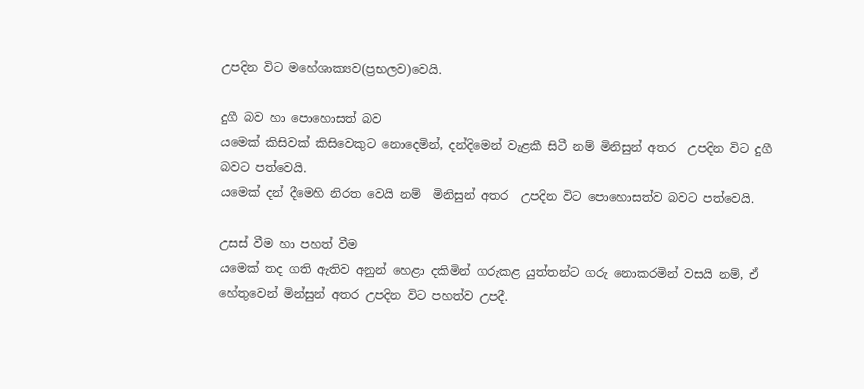උපදින විට මහේශාක්‍යව(ප්‍රභලව)වෙයි.

දුගී බව හා පොහොසත් බව
යමෙක් කිසිවක් කිසිවෙකුට නොදෙමින්, දන්දිමෙන් වැළකී සිටී නම් මිනිසුන් අතර  උපදින විට දුගී බවට පත්වෙයි.
යමෙක් දන් දීමෙහි නිරත වෙයි නම්  මිනිසුන් අතර  උපදින විට පොහොසත්ව බවට පත්වෙයි.

උසස් වීම හා පහත් වීම
යමෙක් තද ගති ඇතිව අනුන් හෙළා දකිමින් ගරුකළ යුත්තන්ට ගරු නොකරමින් වසයි නම්, ඒ හේතුවෙන් මින්සුන් අතර උපදින විට පහත්ව උපදී.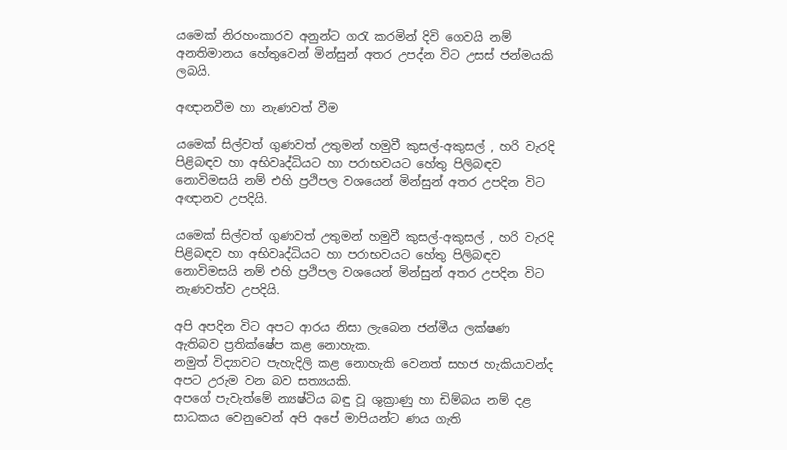යමෙක් නිරහංකාරව අනුන්ට ගරැ කරමින් දිවි ගෙවයි නම් අනතිමානය හේතුවෙන් මින්සුන් අතර උපද්න විට උසස් ජන්මයකි ලබයි.

අඥානවීම හා නැණවත් වීම

යමෙක් සිල්වත් ගුණවත් උතුමන් හමුවී කුසල්-අකුසල් , හරි වැරදි පිළිබඳව හා අභිවෘද්ධියට හා පරාභවයට හේතු පිලිබඳව නොවිමසයි නම් එහි ප්‍රථිපල වශයෙන් මින්සුන් අතර උපදින විට අඥානව උපදියි.

යමෙක් සිල්වත් ගුණවත් උතුමන් හමුවී කුසල්-අකුසල් , හරි වැරදි පිළිබඳව හා අභිවෘද්ධියට හා පරාභවයට හේතු පිලිබඳව නොවිමසයි නම් එහි ප්‍රථිපල වශයෙන් මින්සුන් අතර උපදින විට නැණවත්ව උපදියි.

අපි අපදින විට අපට ආරය නිසා ලැබෙන ජන්මීය ලක්ෂණ ඇතිබව ප්‍රතික්ෂේප කළ නොහැක.
නමුත් විද්‍යාවට පැහැදිලි කළ නොහැකි වෙනත් සහජ හැකියාවන්ද අපට උරුම වන බව සත්‍යයකි.
අපගේ පැවැත්මේ න්‍යෂ්ටිය බඳු වූ ශුක්‍රාණු හා ඩිම්බය නම් දළ සාධකය වෙනුවෙන් අපි අපේ මාපියන්ට ණය ගැති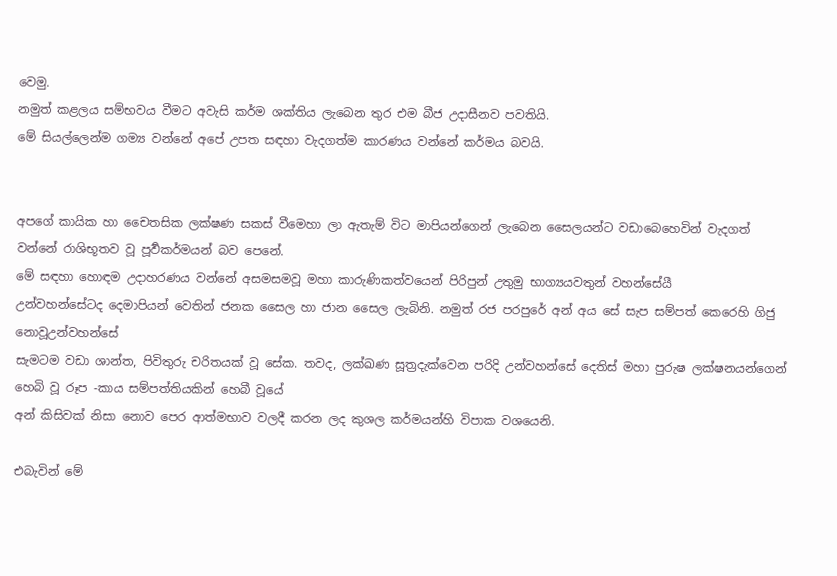වෙමු.
නමුත් කළලය සම්භවය වීමට අවැසි කර්ම ශක්තිය ලැබෙන තුර එම බීජ උදාසීනව පවතියි.
මේ සියල්ලෙන්ම ගම්‍ය වන්නේ අපේ උපත සඳහා වැදගත්ම කාරණය වන්නේ කර්මය බවයි.


අපගේ කායික හා චෛතසික ලක්ෂණ සකස් වීමෙහා ලා ඇතැම් විට මාපියන්ගෙන් ලැබෙන සෛලයන්ට වඩාබෙහෙවින් වැදගත් වන්නේ රාශිභූතව වූ පූර්‍වකර්මයන් බව පෙනේ.
මේ සඳහා හොඳම උදාහරණය වන්නේ අසමසමවූ මහා කාරුණිකත්වයෙන් පිරිපුන් උතුමු භාග්‍යයවතුන් වහන්සේයී
උන්වහන්සේටද දෙමාපියන් වෙතින් ජනක සෛල හා ජාන සෛල ලැබිනි. නමුත් රජ පරපුරේ අන් අය සේ සැප සම්පත් කෙරෙහි ගිජු නොවූඋන්වහන්සේ
සැමටම වඩා ශාන්ත, පිවිතුරු චරිතයක් වූ සේක. තවද, ලක්ඛණ සූත්‍රදැක්වෙන පරිදි උන්වහන්සේ දෙතිස් මහා පුරුෂ ලක්ෂනයන්ගෙන් හෙබි වූ රූප -කාය සම්පත්තියකින් හෙබී වූයේ
අන් කිසිවක් නිසා නොව පෙර ආත්මභාව වලදී කරන ලද කුශල කර්මයන්හි විපාක වශයෙනි.

එබැවින් මේ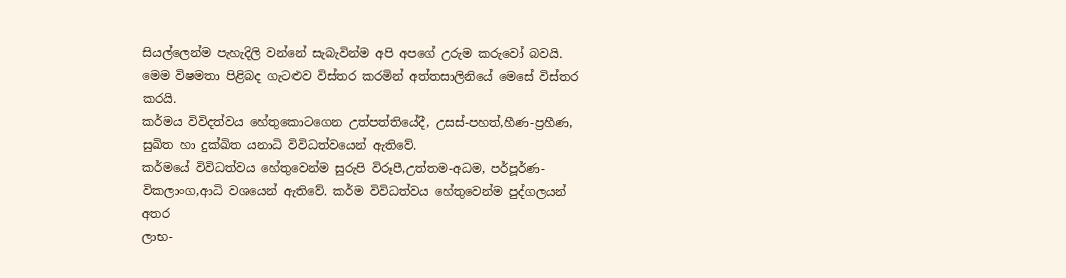සියල්ලෙන්ම පැහැදිලි වන්නේ සැබැවින්ම අපි අපගේ උරුම කරුවෝ බවයි.
මෙම විෂමතා පිළිබද ගැටළුව විස්තර කරමින් අත්තසාලිනියේ මෙසේ විස්තර කරයි.
කර්මය විවිදත්වය හේතුකොටගෙන උත්පත්තියේදී, උසස්-පහත්,හීණ-ප්‍රහීණ, සුඛිත හා දුක්ඛිත යනාධි විවිධත්වයෙන් ඇතිවේ.
කර්මයේ විවිධත්වය හේතුවෙන්ම සුරුපි විරූපී,උත්තම-අධම, පර්පූර්ණ-විකලාංග,ආධි වශයෙන් ඇතිවේ. කර්ම විවිධත්වය හේතුවෙන්ම පුද්ගලයන් අතර
ලාභ-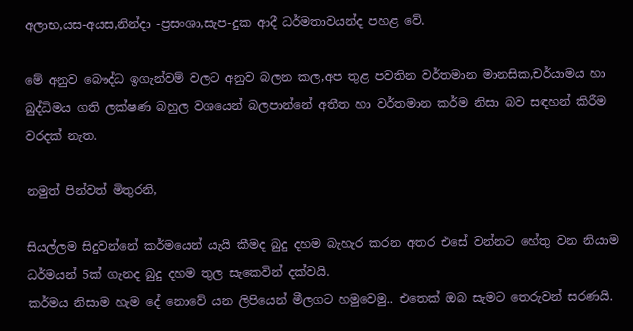අලාභ,යස-අයස,නින්දා -ප්‍රසංශා,සැප-දුක ආදී ධර්මතාවයන්ද පහළ වේ.

මේ අනුව බෞද්ධ ඉගැන්වම් වලට අනුව බලන කල,අප තුළ පවතින වර්තමාන මානසික,චර්යාමය හා බුද්ධිමය ගති ලක්ෂණ බහුල වශයෙන් බලපාන්නේ අතීත හා වර්තමාන කර්ම නිසා බව සඳහන් කිරීම වරදක් නැත.

නමුත් පින්වත් මිතුරනි,

සියල්ලම සිදුවන්නේ කර්මයෙන් යැයි කීමද බුදු දහම බැහැර කරන අතර එසේ වන්නට හේතු වන නියාම ධර්මයන් 5ක් ගැනද බුදු දහම තුල සැකෙවින් දක්වයි.
කර්මය නිසාම හැම දේ නොවේ යන ලිපියෙන් මීලගට හමුවෙමු.. එතෙක් ඔබ සැමට තෙරුවන් සරණයි.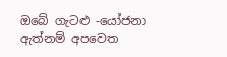ඔබේ ගැටළු -යෝජනා ඇත්නම් අපවෙත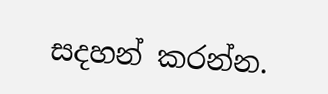සදහන් කරන්න.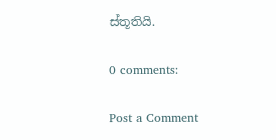ස්තූතියි.

0 comments:

Post a Comment